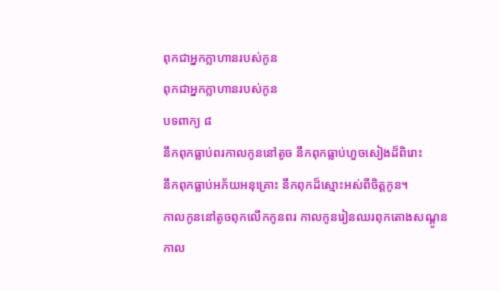ពុកជាអ្នកក្លាហានរបស់កូន
ពុកជាអ្នកក្លាហានរបស់កូន
បទពាក្យ ៨
នឹកពុកធ្លាប់ពរកាលកូននៅតូច នឹកពុកធ្លាប់ហួចសៀងដ៏ពិរោះ
នឹកពុកធ្លាប់អភ័យអនុគ្រោះ នឹកពុកដ៏ស្មោះអស់ពីចិត្ដកូន។
កាលកូននៅតូចពុកលើកកូនពរ កាលកូនរៀនឈរពុកតោងសណ្ដូន
កាល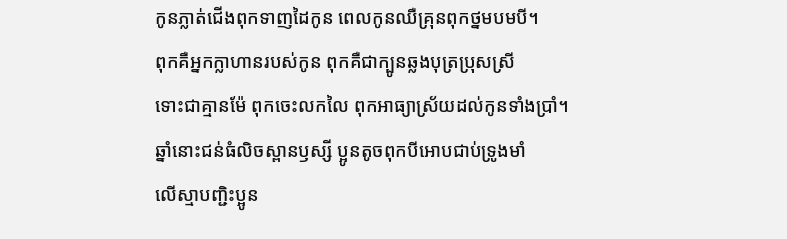កូនភ្លាត់ជើងពុកទាញដៃកូន ពេលកូនឈឺគ្រុនពុកថ្នមបមបី។
ពុកគឺអ្នកក្លាហានរបស់កូន ពុកគឺជាក្បូនឆ្លងបុត្រប្រុសស្រី
ទោះជាគ្មានម៉ែ ពុកចេះលកលៃ ពុកអាធ្យាស្រ័យដល់កូនទាំងប្រាំ។
ឆ្នាំនោះជន់ធំលិចស្ពានឫស្សី ប្អូនតូចពុកបីអោបជាប់ទ្រូងមាំ
លើស្មាបញ្ជិះប្អូន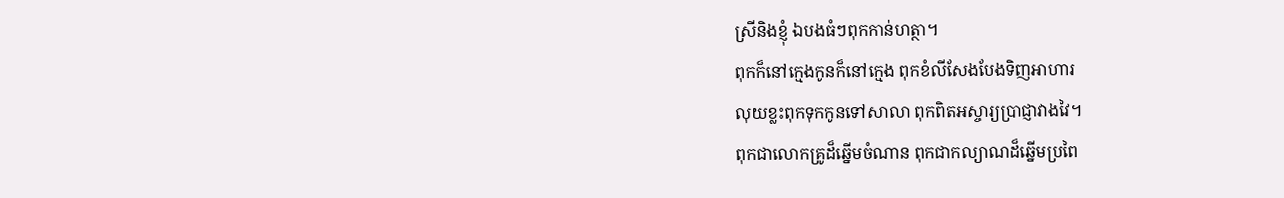ស្រីនិងខ្ញុំ ឯបងធំៗពុកកាន់ហត្ថា។
ពុកក៏នៅក្មេងកូនក៏នៅក្មេង ពុកខំលីសែងបែងទិញអាហារ
លុយខ្លះពុកទុកកូនទៅសាលា ពុកពិតអស្ចារ្យប្រាជ្ញាវាងវៃ។
ពុកជាលោកគ្រូដ៏ឆ្នើមចំណាន ពុកជាកល្យាណដ៏ឆ្នើមប្រពៃ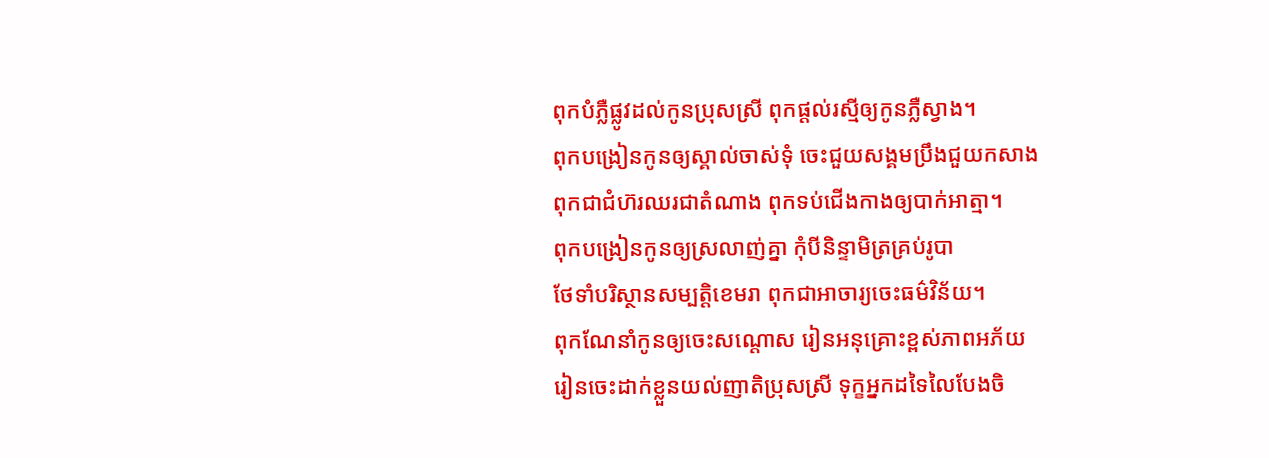ពុកបំភ្លឺផ្លូវដល់កូនប្រុសស្រី ពុកផ្ដល់រស្មីឲ្យកូនភ្លឺស្វាង។
ពុកបង្រៀនកូនឲ្យស្គាល់ចាស់ទុំ ចេះជួយសង្គមប្រឹងជួយកសាង
ពុកជាជំហ៊រឈរជាតំណាង ពុកទប់ជើងកាងឲ្យបាក់អាត្មា។
ពុកបង្រៀនកូនឲ្យស្រលាញ់គ្នា កុំបីនិន្ទាមិត្រគ្រប់រូបា
ថែទាំបរិស្ថានសម្បតិ្ដខេមរា ពុកជាអាចារ្យចេះធម៌វិន័យ។
ពុកណែនាំកូនឲ្យចេះសណ្ដោស រៀនអនុគ្រោះខ្ពស់ភាពអភ័យ
រៀនចេះដាក់ខ្លួនយល់ញាតិប្រុសស្រី ទុក្ខអ្នកដទៃលៃបែងចិ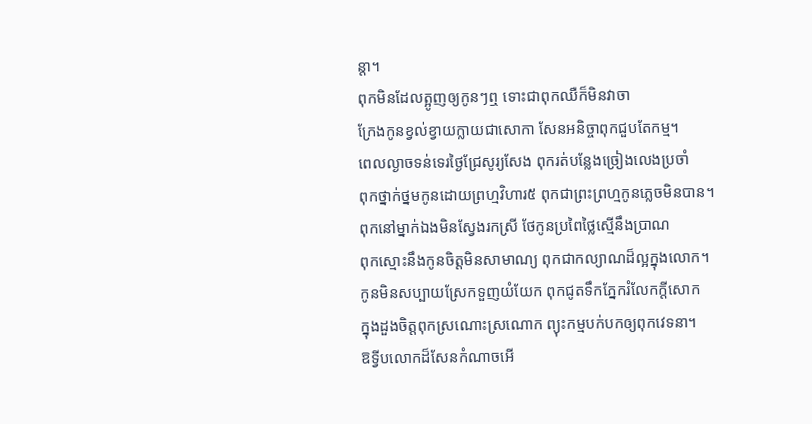ន្ដា។
ពុកមិនដែលត្អូញឲ្យកូនៗឮ ទោះជាពុកឈឺក៏មិនវាចា
ក្រែងកូនខ្វល់ខ្វាយក្លាយជាសោកា សែនអនិច្ចាពុកជួបតែកម្ម។
ពេលល្ងាចទន់ទេរថ្ងៃជ្រែសូរ្យសែង ពុករត់បន្លែងច្រៀងលេងប្រចាំ
ពុកថ្នាក់ថ្នមកូនដោយព្រហ្មវិហារ៥ ពុកជាព្រះព្រហ្មកូនភ្លេចមិនបាន។
ពុកនៅម្នាក់ឯងមិនស្វែងរកស្រី ថែកូនប្រពៃថ្លៃស្មើនឹងប្រាណ
ពុកស្មោះនឹងកូនចិត្ដមិនសាមាណ្យ ពុកជាកល្យាណដ៏ល្អក្នុងលោក។
កូនមិនសប្បាយស្រែកទួញយំយែក ពុកជូតទឹកភ្នែករំលែកក្ដីសោក
ក្នុងដួងចិត្ដពុកស្រណោះស្រណោក ព្យុះកម្មបក់បកឲ្យពុកវេទនា។
ឱទ្វីបលោកដ៏សែនកំណាចអើ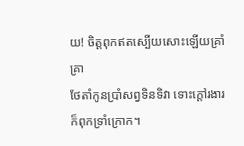យ! ចិត្ដពុកឥតស្បើយសោះឡើយគ្រាំគ្រា
ថែតាំកូនប្រាំសព្វទិនទិវា ទោះក្ដៅរងារក៏ពុកទ្រាំក្រោក។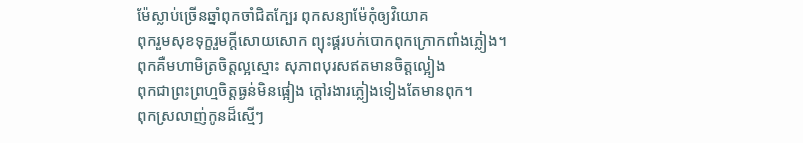ម៉ែស្លាប់ច្រើនឆ្នាំពុកចាំជិតក្បែរ ពុកសន្យាម៉ែកុំឲ្យវិយោគ
ពុករួមសុខទុក្ខរួមក្ដីសោយសោក ព្យុះផ្គរបក់បោកពុកក្រោកពាំងភ្លៀង។
ពុកគឺមហាមិត្រចិត្ដល្អស្មោះ សុភាពបុរសឥតមានចិត្ដល្អៀង
ពុកជាព្រះព្រហ្មចិត្ដធ្ងន់មិនផ្អៀង ក្ដៅរងារភ្លៀងទៀងតែមានពុក។
ពុកស្រលាញ់កូនដ៏ស្មើៗ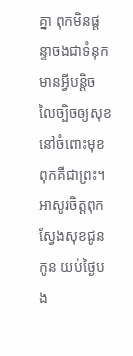គ្នា ពុកមិនផ្ដន្ទាចងជាទំនុក
មានអ្វីបន្ដិចលៃច្បិចឲ្យសុខ នៅចំពោះមុខពុកគឺជាព្រះ។
អាសូរចិត្ដពុកស្វែងសុខជូនកូន យប់ថ្ងៃបង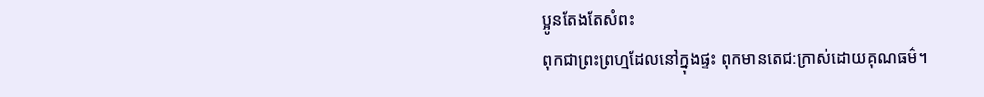ប្អូនតែងតែសំពះ
ពុកជាព្រះព្រហ្មដែលនៅក្នុងផ្ទះ ពុកមានតេជ:ក្រាស់ដោយគុណធម៌។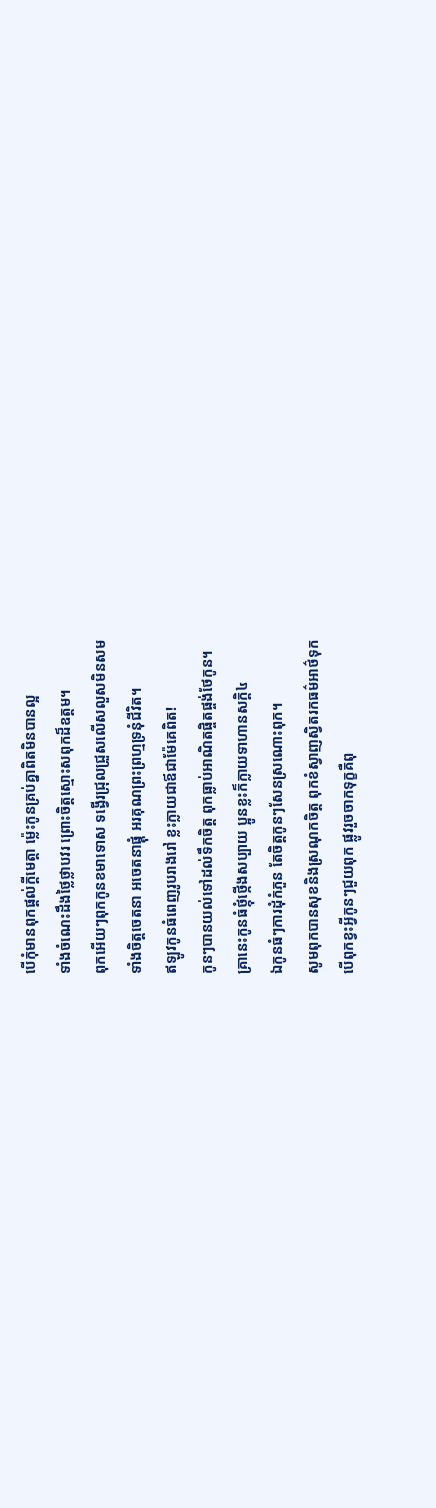បើកុំមានពុកផ្ដល់ក្ដីមេត្ដា ម្ល៉េះកូនគ្រប់គ្នាពិតមិនបានល្អ
ទាំងចំណេះដឹងថ្លៃថ្លាបវរ ព្រោះចិត្ដស្មោះសពុកដ៏ឧត្ដម។
ពុកអើយៗពុកកូនខមាទោស ទង្វើរជ្រុលជ្រួសលើសលួសមិនសម
ទាំងចិត្ដចេតនា អចេតនាផ្គុំ អរគុណព្រះព្រហ្មទ្រនុំជីវិត។
ឥឡូវកូនធំពេញរូបរាងរៅ ខ្លះក្លាយជាឪជាម៉ែគេពិត!
កូនៗបានយល់ទៅដល់ទឹកចិត្ដ ពុកធ្លាប់អាណិតផ្ចិតផ្ចង់ថែកូន។
គ្រានេះកូនធំថ្កុំថ្កើងសប្បាយ ប្អូនខ្លះក៏ក្លាយទាហានសក្ដិ៤
ឯកូនធំៗការដុំកំភួន តែចិត្ដកូនៗសែនស្រណោះពុក។
សូមពុកបានសុខនិងស្រណុកចិត្ដ ពុកខំស្វាញស្វិតរកធម៌អាថ៌ទុក
បើពុកខ្វះអ្វីកូនៗជួយពុក ផ្លូវរួចចាកទុក្ខគឺពុ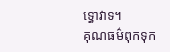ទ្ធោវាទ។
គុណធម៌ពុកទុក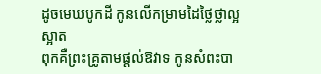ដូចមេឃបូកដី កូនលើកម្រាមដៃថ្លៃថ្លាល្អស្អាត
ពុកគឺព្រះគ្រូតាមផ្ដល់ឱវាទ កូនសំពះបា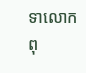ទាលោកពុ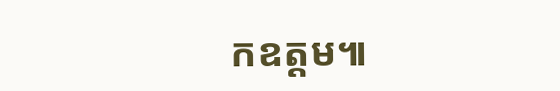កឧត្ដម៕